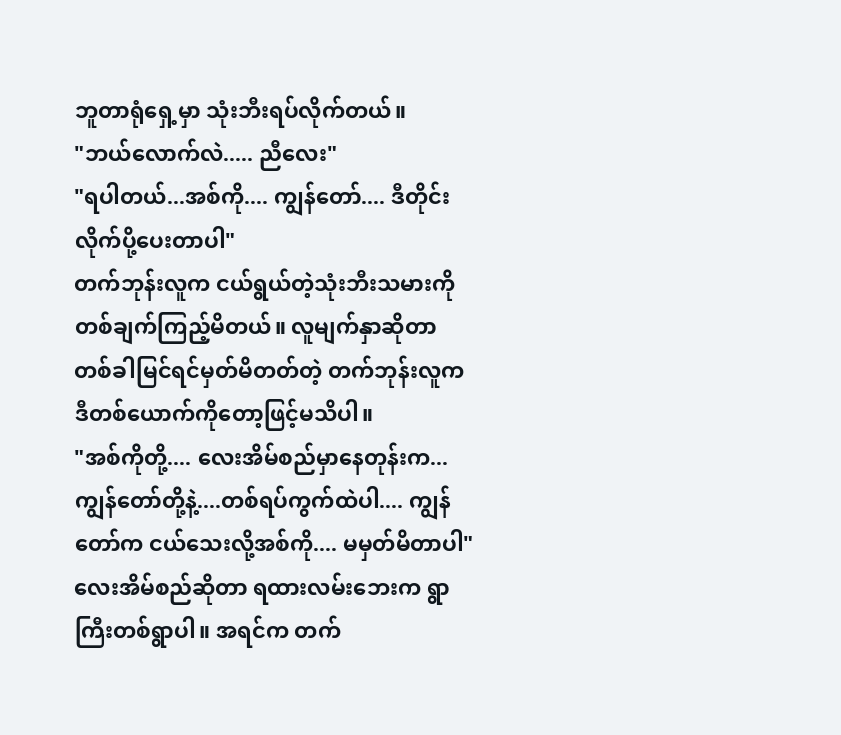ဘူတာရုံရှေ့မှာ သုံးဘီးရပ်လိုက်တယ်။
"ဘယ်လောက်လဲ..... ညီလေး"
"ရပါတယ်...အစ်ကို.... ကျွန်တော်.... ဒီတိုင်းလိုက်ပို့ပေးတာပါ"
တက်ဘုန်းလူက ငယ်ရွယ်တဲ့သုံးဘီးသမားကိုတစ်ချက်ကြည့်မိတယ်။ လူမျက်နှာဆိုတာ တစ်ခါမြင်ရင်မှတ်မိတတ်တဲ့ တက်ဘုန်းလူက ဒီတစ်ယောက်ကိုတော့ဖြင့်မသိပါ။
"အစ်ကိုတို့.... လေးအိမ်စည်မှာနေတုန်းက... ကျွန်တော်တို့နဲ့....တစ်ရပ်ကွက်ထဲပါ.... ကျွန်တော်က ငယ်သေးလို့အစ်ကို.... မမှတ်မိတာပါ"
လေးအိမ်စည်ဆိုတာ ရထားလမ်းဘေးက ရွာကြီးတစ်ရွာပါ။ အရင်က တက်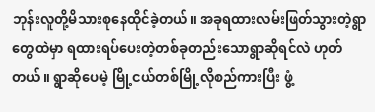ဘုန်းလူတို့မိသားစုနေထိုင်ခဲ့တယ်။ အခုရထားလမ်းဖြတ်သွားတဲ့ရွာတွေထဲမှာ ရထားရပ်ပေးတဲ့တစ်ခုတည်းသောရွာဆိုရင်လဲ ဟုတ်တယ်။ ရွာဆိုပေမဲ့ မြို့ငယ်တစ်မြို့လိုစည်ကားပြီး ဖွံ့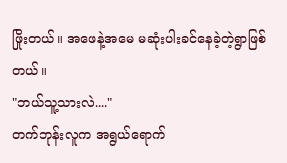ဖြိုးတယ်။ အဖေနဲ့အမေ မဆုံးပါးခင်နေခဲ့တဲ့ရွာဖြစ်တယ်။
"ဘယ်သူ့သားလဲ...."
တက်ဘုန်းလူက အရွယ်ရောက်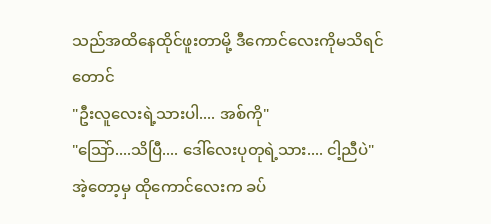သည်အထိနေထိုင်ဖူးတာမို့ ဒီကောင်လေးကိုမသိရင်တောင်
"ဦးလူလေးရဲ့သားပါ.... အစ်ကို"
"သြော်....သိပြီ.... ဒေါ်လေးပုတုရဲ့သား.... ငါ့ညီပဲ"
အဲ့တော့မှ ထိုကောင်လေးက ခပ်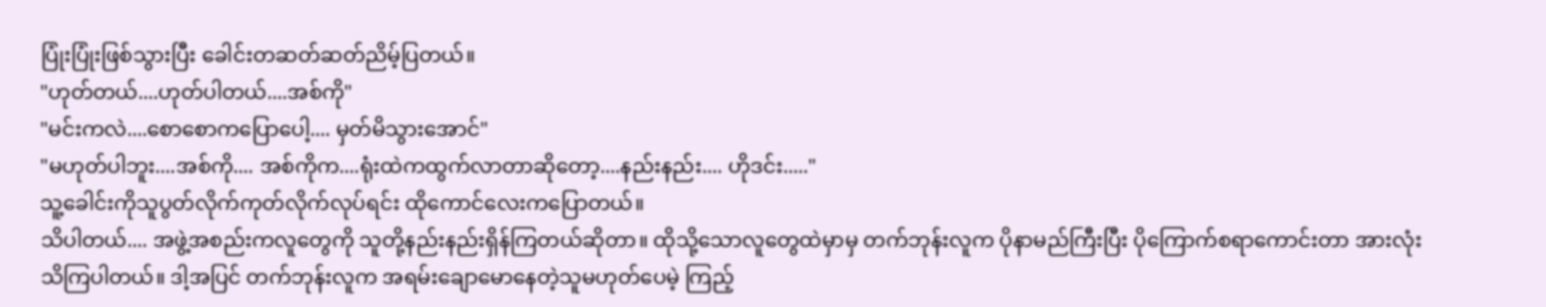ပြုံးပြုံးဖြစ်သွားပြီး ခေါင်းတဆတ်ဆတ်ညိမ့်ပြတယ်။
"ဟုတ်တယ်....ဟုတ်ပါတယ်....အစ်ကို"
"မင်းကလဲ....စောစောကပြောပေါ့.... မှတ်မိသွားအောင်"
"မဟုတ်ပါဘူး....အစ်ကို.... အစ်ကိုက....ရုံးထဲကထွက်လာတာဆိုတော့....နည်းနည်း.... ဟိုဒင်း....."
သူ့ခေါင်းကိုသူပွတ်လိုက်ကုတ်လိုက်လုပ်ရင်း ထိုကောင်လေးကပြောတယ်။
သိပါတယ်.... အဖွဲ့အစည်းကလူတွေကို သူတို့နည်းနည်းရှိန်ကြတယ်ဆိုတာ။ ထိုသို့သောလူတွေထဲမှာမှ တက်ဘုန်းလူက ပိုနာမည်ကြီးပြီး ပိုကြောက်စရာကောင်းတာ အားလုံးသိကြပါတယ်။ ဒါ့အပြင် တက်ဘုန်းလူက အရမ်းချောမောနေတဲ့သူမဟုတ်ပေမဲ့ ကြည့်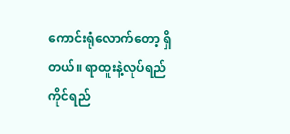ကောင်းရုံလောက်တော့ ရှိတယ်။ ရာထူးနဲ့လုပ်ရည်ကိုင်ရည်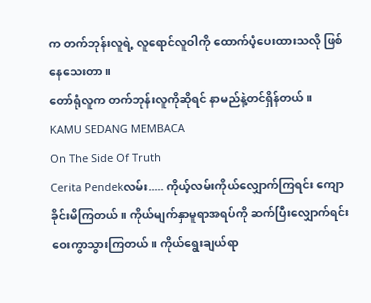က တက်ဘုန်းလူရဲ့ လူရောင်လူဝါကို ထောက်ပံ့ပေးထားသလို ဖြစ်နေသေးတာ။
တော်ရုံလူက တက်ဘုန်းလူကိုဆိုရင် နာမည်နဲ့တင်ရှိန်တယ်။
KAMU SEDANG MEMBACA
On The Side Of Truth
Cerita Pendekလမ်း..... ကိုယ့်လမ်းကိုယ်လျှောက်ကြရင်း ကျောခိုင်းမိကြတယ်။ ကိုယ်မျက်နှာမူရာအရပ်ကို ဆက်ပြီးလျှောက်ရင်း ဝေးကွာသွားကြတယ်။ ကိုယ်ရွေးချယ်ရာ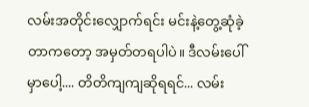လမ်းအတိုင်းလျှောက်ရင်း မင်းနဲ့တွေ့ဆုံခဲ့တာကတော့ အမှတ်တရပါပဲ။ ဒီလမ်းပေါ်မှာပေါ့.... တိတိကျကျဆိုရရင်... လမ်း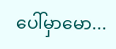ပေါ်မှာမော...